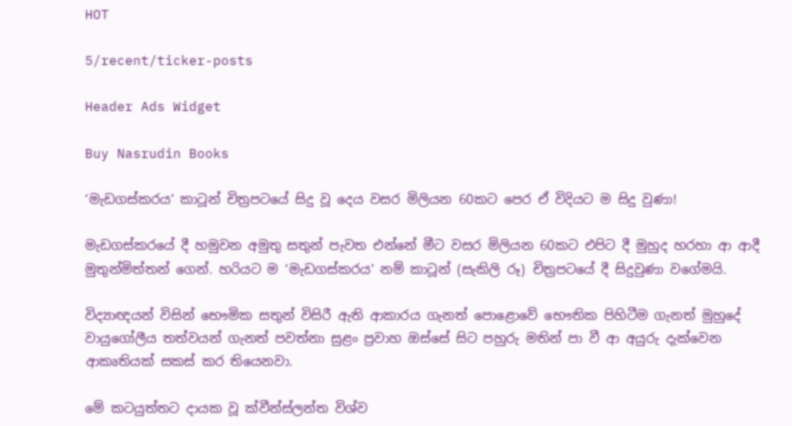HOT

5/recent/ticker-posts

Header Ads Widget

Buy Nasrudin Books

‘මැඩගස්කරය’ කාටූන් චිත්‍රපටයේ සිදු වූ දෙය වසර මිලියන 60කට පෙර ඒ විදියට ම සිදු වුණා!

මැඩගස්කරයේ දී හමුවන අමුතු සතුන් පැවත එන්නේ මීට වසර මිලියන 60කට එපිට දී මුහුද හරහා ආ ආදී මුතුන්මිත්තන් ගෙන්. හරියට ම ‘මැඩගස්කරය’ නම් කාටූන් (සැකිලි රූ) චිත්‍රපටයේ දී සිදුවුණා වගේමයි.

විද්‍යාඥයන් විසින් භෞමික සතුන් විසිරී ඇති ආකාරය ගැනත් පොළොවේ භෞතික පිහිටීම ගැනත් මුහුදේ වායුගෝලීය තත්වයන් ගැනත් පවත්නා සුළං ප්‍රවාහ ඔස්සේ සිට පහුරු මතින් පා වී ආ අයුරු දැක්වෙන ආකෘතියක් සකස් කර තියෙනවා.

මේ කටයුත්තට දායක වූ ක්වීන්ස්ලන්ත විශ්ව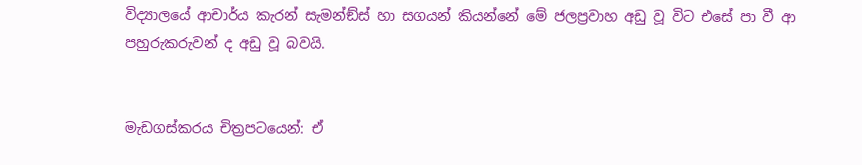විද්‍යාලයේ ආචාර්ය කැරන් සැමන්ඞ්ස් හා සගයන් කියන්නේ මේ ජලප්‍රවාහ අඩු වූ විට එසේ පා වී ආ පහුරුකරුවන් ද අඩු වූ බවයි.


මැඩගස්කරය චිත්‍රපටයෙන්: ඒ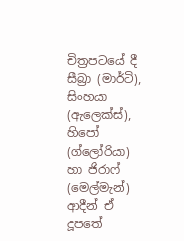චිත්‍රපටයේ දී සීබ්‍රා (මාර්ටි), සිංහයා (ඇලෙක්ස්), හිපෝ (ග්ලෝරියා) හා ජිරාෆ් (මෙල්මැන්) ආදීන් ඒ දූපතේ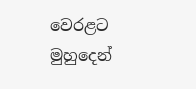වෙරළට මුහුදෙන්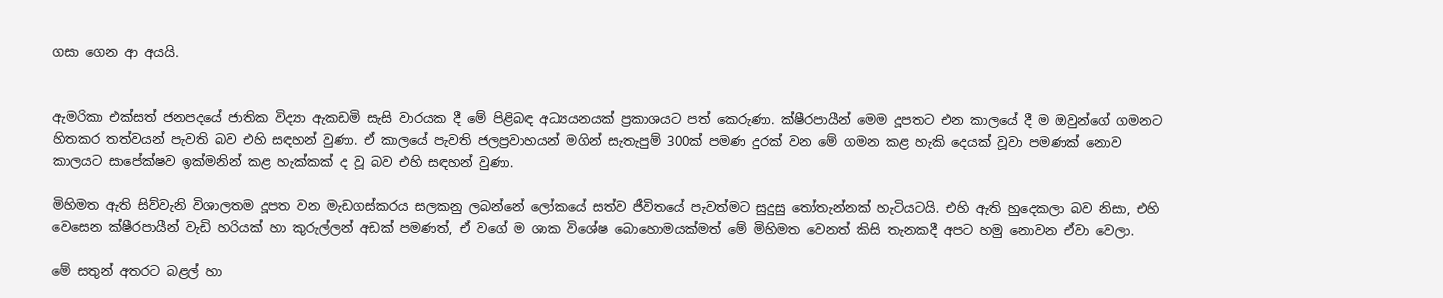ගසා ගෙන ආ අයයි.


ඇමරිකා එක්සත් ජනපදයේ ජාතික විද්‍යා ඇකඩමි සැසි වාරයක දී මේ පිළිබඳ අධ්‍යයනයක් ප්‍රකාශයට පත් කෙරුණා. ක්ෂීරපායීන් මෙම දූපතට එන කාලයේ දී ම ඔවුන්ගේ ගමනට හිතකර තත්වයන් පැවති බව එහි සඳහන් වුණා. ඒ කාලයේ පැවති ජලප්‍රවාහයන් මගින් සැතැපුම් 300ක් පමණ දුරක් වන මේ ගමන කළ හැකි දෙයක් වූවා පමණක් නොව කාලයට සාපේක්ෂව ඉක්මනින් කළ හැක්කක් ද වූ බව එහි සඳහන් වුණා.

මිහිමත ඇති සිව්වැනි විශාලතම දූපත වන මැඩගස්කරය සලකනු ලබන්නේ ලෝකයේ සත්ව ජීවිතයේ පැවත්මට සුදුසු තෝතැන්නක් හැටියටයි. එහි ඇති හුදෙකලා බව නිසා, එහි වෙසෙන ක්ෂීරපායීන් වැඩි හරියක් හා කුරුල්ලන් අඩක් පමණත්, ඒ වගේ ම ශාක විශේෂ බොහොමයක්මත් මේ මිහිමත වෙනත් කිසි තැනකදී අපට හමු නොවන ඒවා වෙලා.

මේ සතුන් අතරට බළල් හා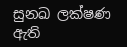සුනඛ ලක්ෂණ ඇති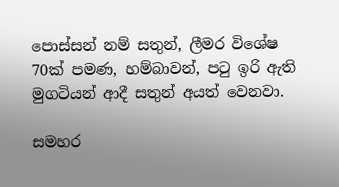පොස්සන් නම් සතුන්, ලීමර විශේෂ 70ක් පමණ, හම්බාවන්, පටු ඉරි ඇති මුගටියන් ආදී සතුන් අයත් වෙනවා.

සමහර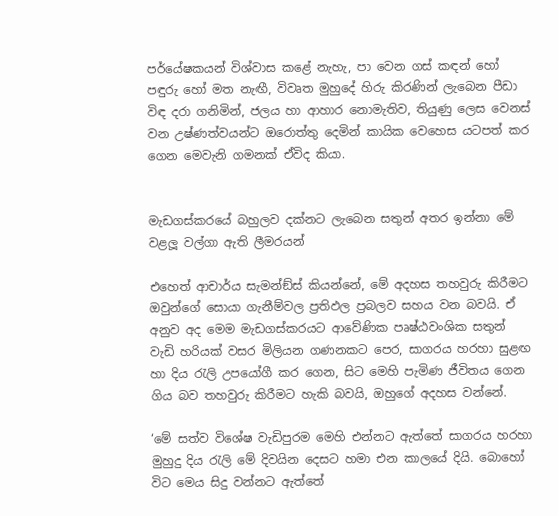පර්යේෂකයන් විශ්වාස කළේ නැහැ, පා වෙන ගස් කඳන් හෝ පඳුරු හෝ මත නැඟී, විවෘත මුහුදේ හිරු කිරණින් ලැබෙන පීඩා විඳ දරා ගනිමින්, ජලය හා ආහාර නොමැතිව, තියුණු ලෙස වෙනස් වන උෂ්ණත්වයන්ට ඔරොත්තු දෙමින් කායික වෙහෙස යටපත් කර ගෙන මෙවැනි ගමනක් ඒවිද කියා.


මැඩගස්කරයේ බහුලව දක්නට ලැබෙන සතුන් අතර ඉන්නා මේ වළලූ වල්ගා ඇති ලීමරයන්

එහෙත් ආචාර්ය සැමන්ඞ්ස් කියන්නේ, මේ අදහස තහවුරු කිරීමට ඔවුන්ගේ සොයා ගැනීම්වල ප්‍රතිඵල ප්‍රබලව සහය වන බවයි. ඒ අනුව අද මෙම මැඩගස්කරයට ආවේණික පෘෂ්ඨවංශික සතුන් වැඩි හරියක් වසර මිලියන ගණනකට පෙර, සාගරය හරහා සුළඟ හා දිය රැලි උපයෝගී කර ගෙන, සිට මෙහි පැමිණ ජීවිතය ගෙන ගිය බව තහවුරු කිරීමට හැකි බවයි, ඔහුගේ අදහස වන්නේ.

‘මේ සත්ව විශේෂ වැඩිපුරම මෙහි එන්නට ඇත්තේ සාගරය හරහා මුහුදු දිය රැලි මේ දිවයින දෙසට හමා එන කාලයේ දියි. බොහෝ විට මෙය සිදු වන්නට ඇත්තේ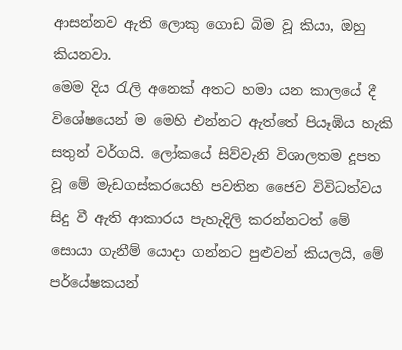ආසන්නව ඇති ලොකු ගොඩ බිම වූ කියා, ඔහු කියනවා.
මෙම දිය රැලි අනෙක් අතට හමා යන කාලයේ දී විශේෂයෙන් ම මෙහි එන්නට ඇත්තේ පියෑඹිය හැකි සතුන් වර්ගයි. ලෝකයේ සිව්වැනි විශාලතම දූපත වූ මේ මැඩගස්කරයෙහි පවතින ජෛව විවිධත්වය සිදු වී ඇති ආකාරය පැහැදිලි කරන්නටත් මේ සොයා ගැනීම් යොදා ගන්නට පුළුවන් කියලයි, මේ පර්යේෂකයන්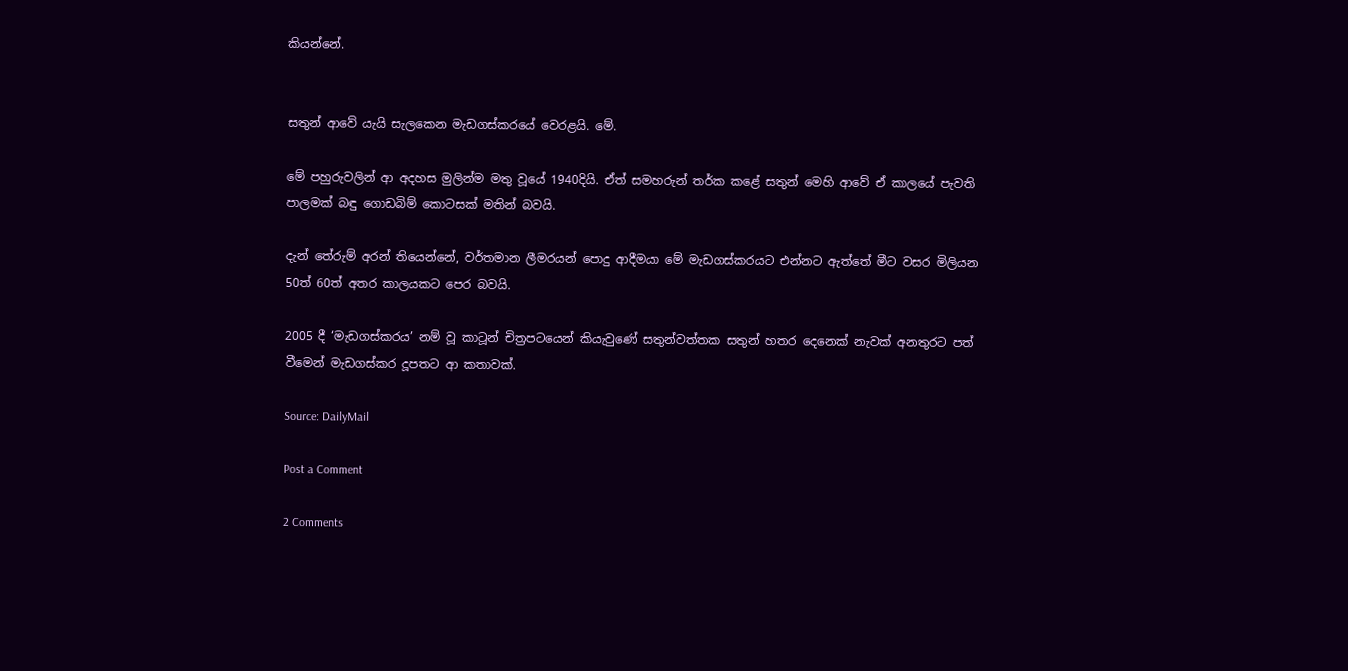කියන්නේ.


සතුන් ආවේ යැයි සැලකෙන මැඩගස්කරයේ වෙරළයි. මේ.

මේ පහුරුවලින් ආ අදහස මුලින්ම මතු වූයේ 1940දියි. ඒත් සමහරුන් තර්ක කළේ සතුන් මෙහි ආවේ ඒ කාලයේ පැවති පාලමක් බඳු ගොඩබිම් කොටසක් මතින් බවයි.

දැන් තේරුම් අරන් තියෙන්නේ, වර්තමාන ලීමරයන් පොදු ආදීමයා මේ මැඩගස්කරයට එන්නට ඇත්තේ මීට වසර මිලියන 50ත් 60ත් අතර කාලයකට පෙර බවයි.

2005 දී ‘මැඩගස්කරය’ නම් වූ කාටූන් චිත්‍රපටයෙන් කියැවුණේ සතුන්වත්තක සතුන් හතර දෙනෙක් නැවක් අනතුරට පත් වීමෙන් මැඩගස්කර දූපතට ආ කතාවක්.

Source: DailyMail

Post a Comment

2 Comments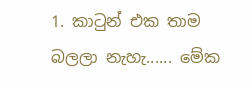1. කාටුන් එක තාම බලලා නැහැ...... මේක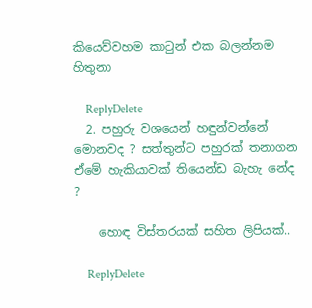කියෙව්වහම කාටුන් එක බලන්නම හිතුනා

    ReplyDelete
  2. පහුරු වශයෙන් හඳුන්වන්නේ මොනවද ? සත්තුන්ට පහුරක් තනාගන ඒමේ හැකියාවක් තියෙන්ඩ බැහැ නේද ?

    හොඳ විස්තරයක් සහිත ලිපියක්..

    ReplyDelete